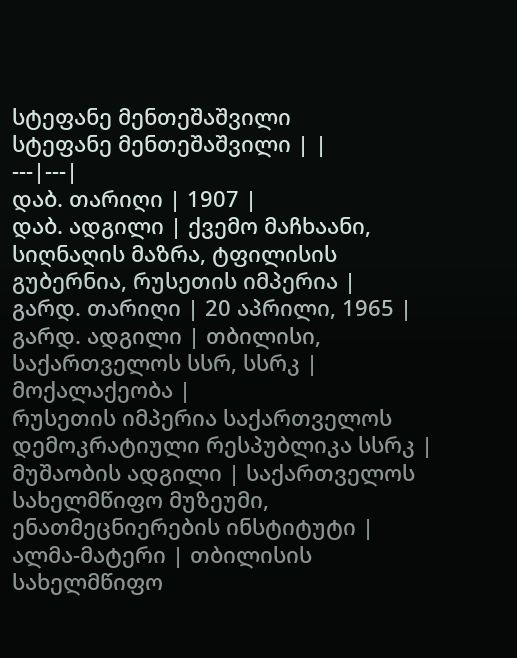სტეფანე მენთეშაშვილი
სტეფანე მენთეშაშვილი | |
---|---|
დაბ. თარიღი | 1907 |
დაბ. ადგილი | ქვემო მაჩხაანი, სიღნაღის მაზრა, ტფილისის გუბერნია, რუსეთის იმპერია |
გარდ. თარიღი | 20 აპრილი, 1965 |
გარდ. ადგილი | თბილისი, საქართველოს სსრ, სსრკ |
მოქალაქეობა |
რუსეთის იმპერია საქართველოს დემოკრატიული რესპუბლიკა სსრკ |
მუშაობის ადგილი | საქართველოს სახელმწიფო მუზეუმი, ენათმეცნიერების ინსტიტუტი |
ალმა-მატერი | თბილისის სახელმწიფო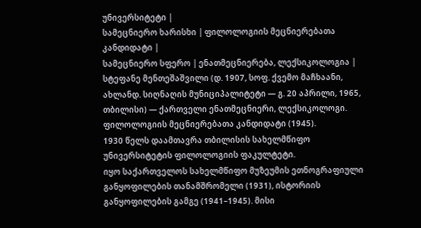უნივერსიტეტი |
სამეცნიერო ხარისხი | ფილოლოგიის მეცნიერებათა კანდიდატი |
სამეცნიერო სფერო | ენათმეცნიერება, ლექსიკოლოგია |
სტეფანე მენთეშაშვილი (დ. 1907, სოფ. ქვემო მაჩხაანი, ახლანდ. სიღნაღის მუნიციპალიტეტი — გ. 20 აპრილი, 1965, თბილისი) — ქართველი ენათმეცნიერი, ლექსიკოლოგი. ფილოლოგიის მეცნიერებათა კანდიდატი (1945).
1930 წელს დაამთავრა თბილისის სახელმწიფო უნივერსიტეტის ფილოლოგიის ფაკულტეტი.
იყო საქართველოს სახელმწიფო მუზეუმის ეთნოგრაფიული განყოფილების თანამშრომელი (1931), ისტორიის განყოფილების გამგე (1941–1945). მისი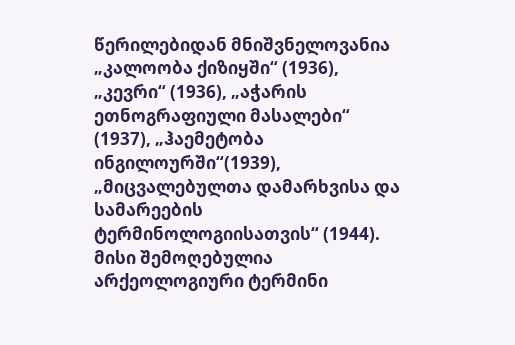წერილებიდან მნიშვნელოვანია „კალოობა ქიზიყში“ (1936), „კევრი“ (1936), „აჭარის ეთნოგრაფიული მასალები“ (1937), „ჰაემეტობა ინგილოურში“(1939), „მიცვალებულთა დამარხვისა და სამარეების ტერმინოლოგიისათვის“ (1944). მისი შემოღებულია არქეოლოგიური ტერმინი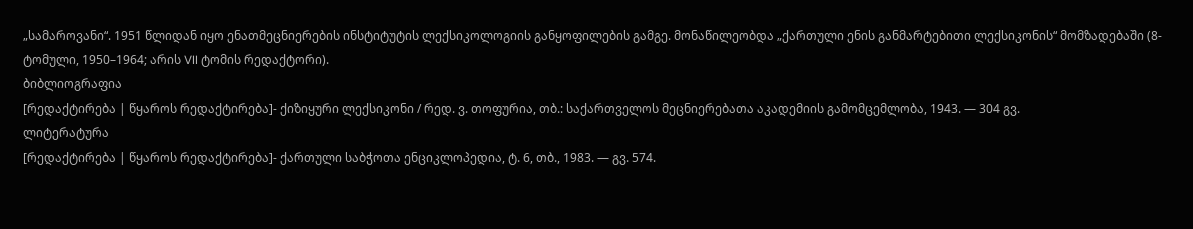„სამაროვანი“. 1951 წლიდან იყო ენათმეცნიერების ინსტიტუტის ლექსიკოლოგიის განყოფილების გამგე. მონაწილეობდა „ქართული ენის განმარტებითი ლექსიკონის“ მომზადებაში (8-ტომული, 1950–1964; არის VII ტომის რედაქტორი).
ბიბლიოგრაფია
[რედაქტირება | წყაროს რედაქტირება]- ქიზიყური ლექსიკონი / რედ. ვ. თოფურია, თბ.: საქართველოს მეცნიერებათა აკადემიის გამომცემლობა, 1943. — 304 გვ.
ლიტერატურა
[რედაქტირება | წყაროს რედაქტირება]- ქართული საბჭოთა ენციკლოპედია, ტ. 6, თბ., 1983. — გვ. 574.